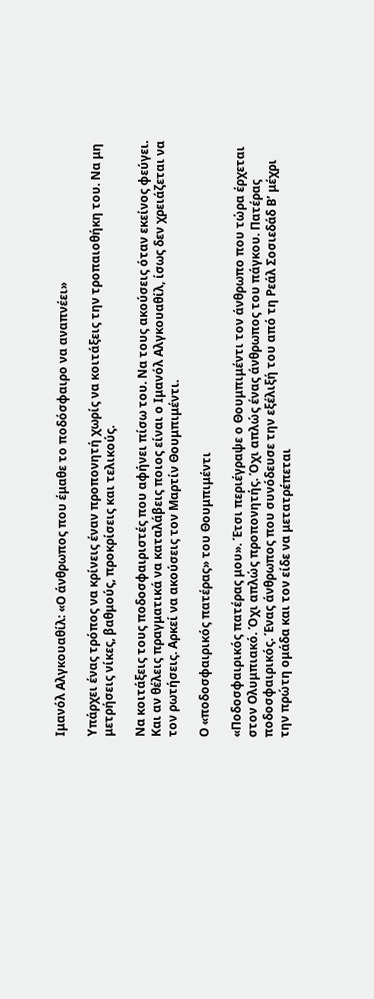Ιμανόλ Αλγκουαθίλ: «Ο άνθρωπος που έμαθε το ποδόσφαιρο να αναπνέει»

Υπάρχει ένας τρόπος να κρίνεις έναν προπονητή χωρίς να κοιτάξεις την τροπαιοθήκη του. Να μη μετρήσεις νίκες, βαθμούς, προκρίσεις και τελικούς.

Να κοιτάξεις τους ποδοσφαιριστές που αφήνει πίσω του. Να τους ακούσεις όταν εκείνος φεύγει. Και αν θέλεις πραγματικά να καταλάβεις ποιος είναι ο Ιμανόλ Αλγκουαθίλ, ίσως δεν χρειάζεται να τον ρωτήσεις. Αρκεί να ακούσεις τον Μαρτίν Θουμπιμέντι.

Ο «ποδοσφαιρικός πατέρας» του Θουμπιμέντι

«Ποδοσφαιρικός πατέρας μου». Έτσι περιέγραψε ο Θουμπιμέντι τον άνθρωπο που τώρα έρχεται στον Ολυμπιακό. Όχι απλώς προπονητής. Όχι απλώς ένας άνθρωπος του πάγκου. Πατέρας ποδοσφαιρικός. Ένας άνθρωπος που συνόδευσε την εξέλιξή του από τη Ρεάλ Σοσιεδάδ Β’ μέχρι την πρώτη ομάδα και τον είδε να μετατρέπεται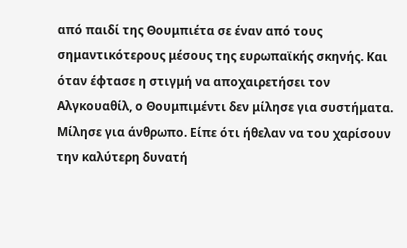από παιδί της Θουμπιέτα σε έναν από τους σημαντικότερους μέσους της ευρωπαϊκής σκηνής. Και όταν έφτασε η στιγμή να αποχαιρετήσει τον Αλγκουαθίλ, ο Θουμπιμέντι δεν μίλησε για συστήματα. Μίλησε για άνθρωπο. Είπε ότι ήθελαν να του χαρίσουν την καλύτερη δυνατή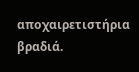αποχαιρετιστήρια βραδιά.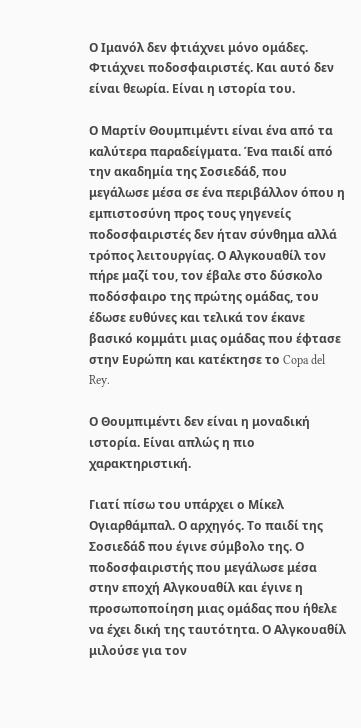Ο Ιμανόλ δεν φτιάχνει μόνο ομάδες. Φτιάχνει ποδοσφαιριστές. Και αυτό δεν είναι θεωρία. Είναι η ιστορία του.

Ο Μαρτίν Θουμπιμέντι είναι ένα από τα καλύτερα παραδείγματα. Ένα παιδί από την ακαδημία της Σοσιεδάδ, που μεγάλωσε μέσα σε ένα περιβάλλον όπου η εμπιστοσύνη προς τους γηγενείς ποδοσφαιριστές δεν ήταν σύνθημα αλλά τρόπος λειτουργίας. Ο Αλγκουαθίλ τον πήρε μαζί του, τον έβαλε στο δύσκολο ποδόσφαιρο της πρώτης ομάδας, του έδωσε ευθύνες και τελικά τον έκανε βασικό κομμάτι μιας ομάδας που έφτασε στην Ευρώπη και κατέκτησε το Copa del Rey.

Ο Θουμπιμέντι δεν είναι η μοναδική ιστορία. Είναι απλώς η πιο χαρακτηριστική.

Γιατί πίσω του υπάρχει ο Μίκελ Ογιαρθάμπαλ. Ο αρχηγός. Το παιδί της Σοσιεδάδ που έγινε σύμβολο της. Ο ποδοσφαιριστής που μεγάλωσε μέσα στην εποχή Αλγκουαθίλ και έγινε η προσωποποίηση μιας ομάδας που ήθελε να έχει δική της ταυτότητα. Ο Αλγκουαθίλ μιλούσε για τον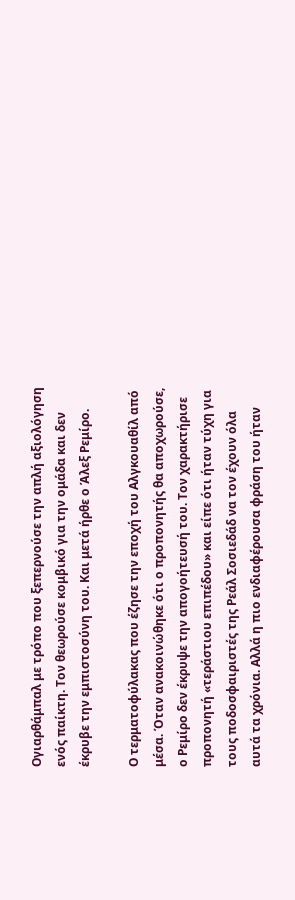Ογιαρθάμπαλ με τρόπο που ξεπερνούσε την απλή αξιολόγηση ενός παίκτη. Τον θεωρούσε κομβικό για την ομάδα και δεν έκρυβε την εμπιστοσύνη του. Και μετά ήρθε ο Άλεξ Ρεμίρο.

Ο τερματοφύλακας που έζησε την εποχή του Αλγκουαθίλ από μέσα. Όταν ανακοινώθηκε ότι ο προπονητής θα αποχωρούσε, ο Ρεμίρο δεν έκρυψε την απογοήτευσή του. Τον χαρακτήρισε προπονητή «τεράστιου επιπέδου» και είπε ότι ήταν τύχη για τους ποδοσφαιριστές της Ρεάλ Σοσιεδάδ να τον έχουν όλα αυτά τα χρόνια. Αλλά η πιο ενδιαφέρουσα φράση του ήταν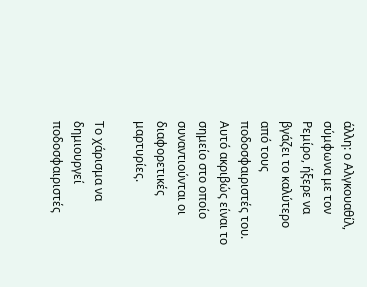άλλη: ο Αλγκουαθίλ, σύμφωνα με τον Ρεμίρο, ήξερε να βγάζει το καλύτερο από τους ποδοσφαιριστές του. Αυτό ακριβώς είναι το σημείο στο οποίο συναντιούνται οι διαφορετικές μαρτυρίες.

Το χάρισμα να δημιουργεί ποδοσφαιριστές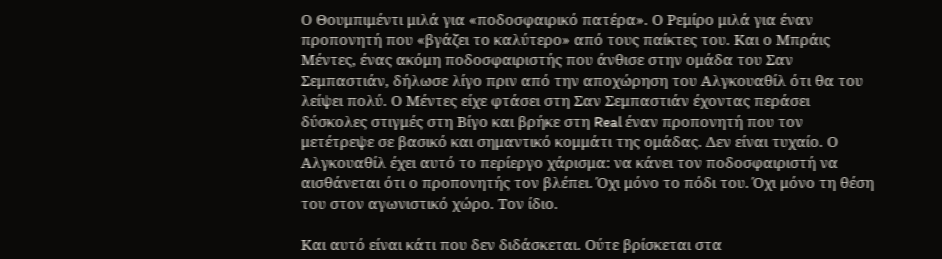Ο Θουμπιμέντι μιλά για «ποδοσφαιρικό πατέρα». Ο Ρεμίρο μιλά για έναν προπονητή που «βγάζει το καλύτερο» από τους παίκτες του. Και ο Μπράις Μέντες, ένας ακόμη ποδοσφαιριστής που άνθισε στην ομάδα του Σαν Σεμπαστιάν, δήλωσε λίγο πριν από την αποχώρηση του Αλγκουαθίλ ότι θα του λείψει πολύ. Ο Μέντες είχε φτάσει στη Σαν Σεμπαστιάν έχοντας περάσει δύσκολες στιγμές στη Βίγο και βρήκε στη Real έναν προπονητή που τον μετέτρεψε σε βασικό και σημαντικό κομμάτι της ομάδας. Δεν είναι τυχαίο. Ο Αλγκουαθίλ έχει αυτό το περίεργο χάρισμα: να κάνει τον ποδοσφαιριστή να αισθάνεται ότι ο προπονητής τον βλέπει. Όχι μόνο το πόδι του. Όχι μόνο τη θέση του στον αγωνιστικό χώρο. Τον ίδιο.

Και αυτό είναι κάτι που δεν διδάσκεται. Ούτε βρίσκεται στα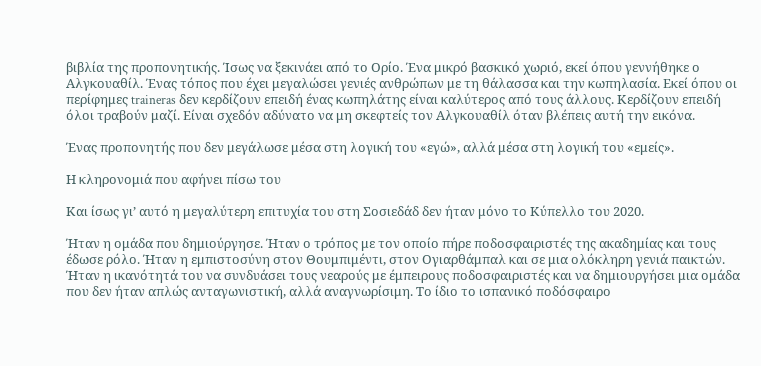βιβλία της προπονητικής. Ίσως να ξεκινάει από το Oρίο. Ένα μικρό βασκικό χωριό, εκεί όπου γεννήθηκε ο Αλγκουαθίλ. Ένας τόπος που έχει μεγαλώσει γενιές ανθρώπων με τη θάλασσα και την κωπηλασία. Εκεί όπου οι περίφημες traineras δεν κερδίζουν επειδή ένας κωπηλάτης είναι καλύτερος από τους άλλους. Κερδίζουν επειδή όλοι τραβούν μαζί. Είναι σχεδόν αδύνατο να μη σκεφτείς τον Αλγκουαθίλ όταν βλέπεις αυτή την εικόνα.

Ένας προπονητής που δεν μεγάλωσε μέσα στη λογική του «εγώ», αλλά μέσα στη λογική του «εμείς».

Η κληρονομιά που αφήνει πίσω του

Και ίσως γι’ αυτό η μεγαλύτερη επιτυχία του στη Σοσιεδάδ δεν ήταν μόνο το Κύπελλο του 2020.

Ήταν η ομάδα που δημιούργησε. Ήταν ο τρόπος με τον οποίο πήρε ποδοσφαιριστές της ακαδημίας και τους έδωσε ρόλο. Ήταν η εμπιστοσύνη στον Θουμπιμέντι, στον Ογιαρθάμπαλ και σε μια ολόκληρη γενιά παικτών. Ήταν η ικανότητά του να συνδυάσει τους νεαρούς με έμπειρους ποδοσφαιριστές και να δημιουργήσει μια ομάδα που δεν ήταν απλώς ανταγωνιστική, αλλά αναγνωρίσιμη. Το ίδιο το ισπανικό ποδόσφαιρο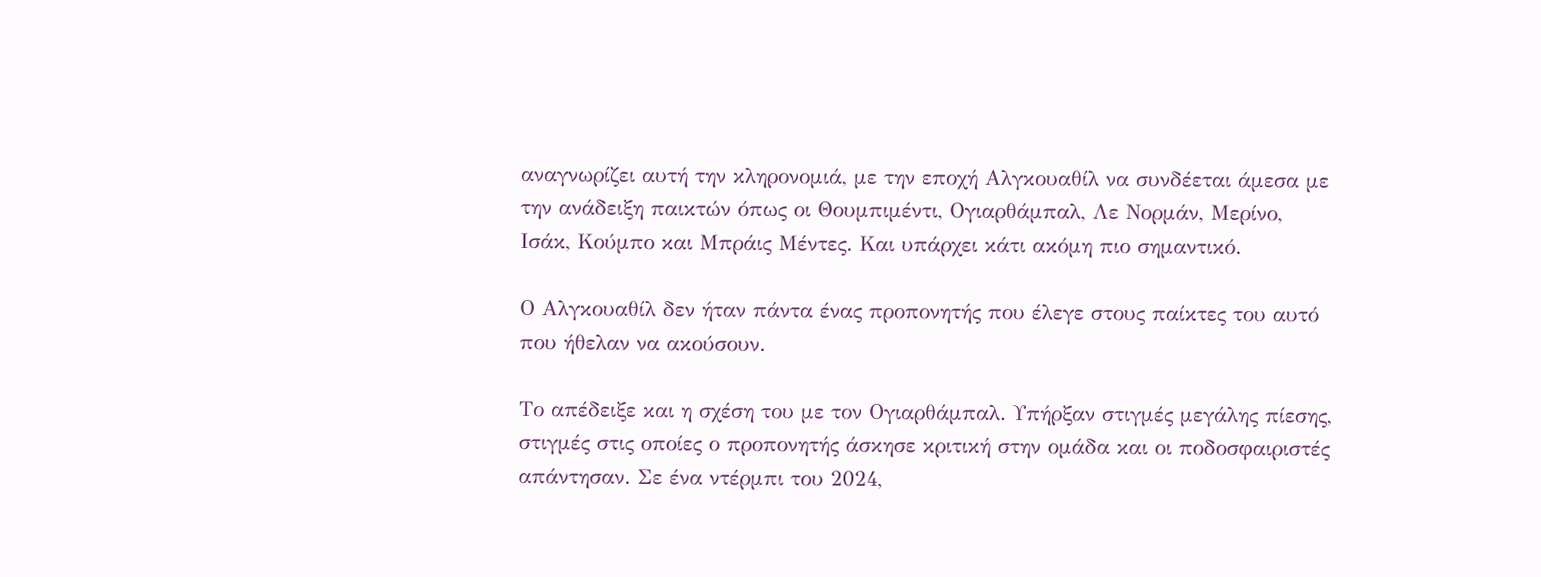αναγνωρίζει αυτή την κληρονομιά, με την εποχή Αλγκουαθίλ να συνδέεται άμεσα με την ανάδειξη παικτών όπως οι Θουμπιμέντι, Ογιαρθάμπαλ, Λε Νορμάν, Μερίνο, Ισάκ, Κούμπο και Μπράις Μέντες. Και υπάρχει κάτι ακόμη πιο σημαντικό.

Ο Αλγκουαθίλ δεν ήταν πάντα ένας προπονητής που έλεγε στους παίκτες του αυτό που ήθελαν να ακούσουν.

Το απέδειξε και η σχέση του με τον Ογιαρθάμπαλ. Υπήρξαν στιγμές μεγάλης πίεσης, στιγμές στις οποίες ο προπονητής άσκησε κριτική στην ομάδα και οι ποδοσφαιριστές απάντησαν. Σε ένα ντέρμπι του 2024,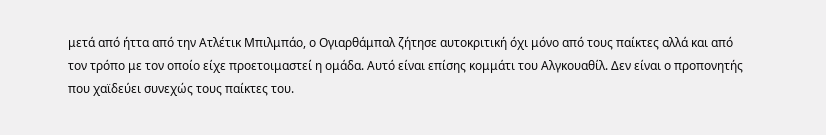μετά από ήττα από την Ατλέτικ Μπιλμπάο, ο Ογιαρθάμπαλ ζήτησε αυτοκριτική όχι μόνο από τους παίκτες αλλά και από τον τρόπο με τον οποίο είχε προετοιμαστεί η ομάδα. Αυτό είναι επίσης κομμάτι του Αλγκουαθίλ. Δεν είναι ο προπονητής που χαϊδεύει συνεχώς τους παίκτες του.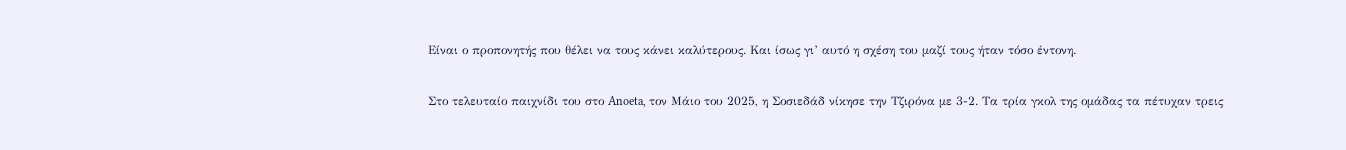Είναι ο προπονητής που θέλει να τους κάνει καλύτερους. Και ίσως γι’ αυτό η σχέση του μαζί τους ήταν τόσο έντονη.

Στο τελευταίο παιχνίδι του στο Anoeta, τον Μάιο του 2025, η Σοσιεδάδ νίκησε την Τζιρόνα με 3-2. Τα τρία γκολ της ομάδας τα πέτυχαν τρεις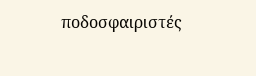ποδοσφαιριστές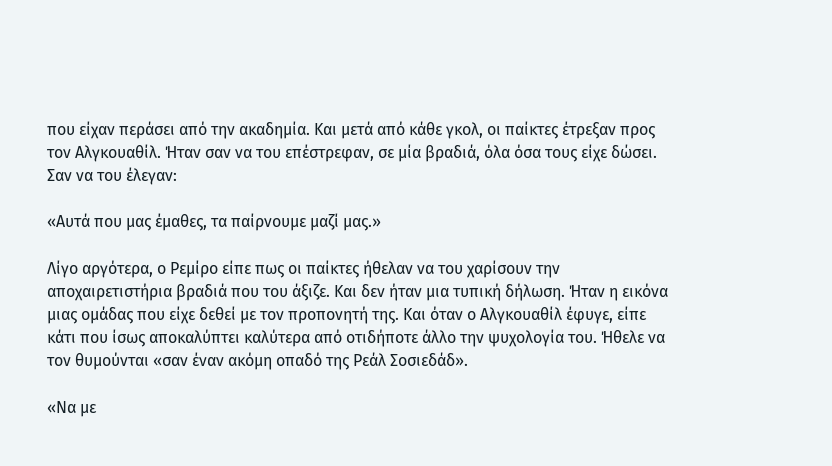που είχαν περάσει από την ακαδημία. Και μετά από κάθε γκολ, οι παίκτες έτρεξαν προς τον Αλγκουαθίλ. Ήταν σαν να του επέστρεφαν, σε μία βραδιά, όλα όσα τους είχε δώσει. Σαν να του έλεγαν:

«Αυτά που μας έμαθες, τα παίρνουμε μαζί μας.»

Λίγο αργότερα, ο Ρεμίρο είπε πως οι παίκτες ήθελαν να του χαρίσουν την αποχαιρετιστήρια βραδιά που του άξιζε. Και δεν ήταν μια τυπική δήλωση. Ήταν η εικόνα μιας ομάδας που είχε δεθεί με τον προπονητή της. Και όταν ο Αλγκουαθίλ έφυγε, είπε κάτι που ίσως αποκαλύπτει καλύτερα από οτιδήποτε άλλο την ψυχολογία του. Ήθελε να τον θυμούνται «σαν έναν ακόμη οπαδό της Ρεάλ Σοσιεδάδ».

«Να με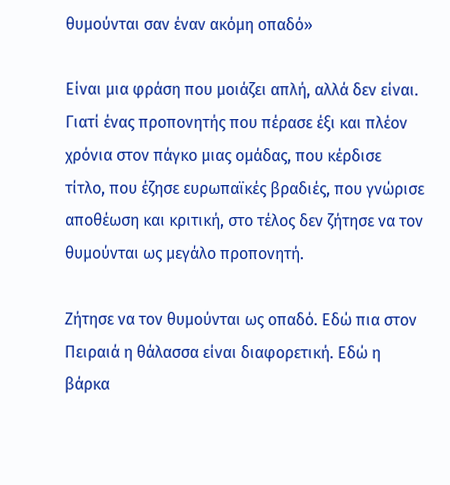θυμούνται σαν έναν ακόμη οπαδό»

Είναι μια φράση που μοιάζει απλή, αλλά δεν είναι. Γιατί ένας προπονητής που πέρασε έξι και πλέον χρόνια στον πάγκο μιας ομάδας, που κέρδισε τίτλο, που έζησε ευρωπαϊκές βραδιές, που γνώρισε αποθέωση και κριτική, στο τέλος δεν ζήτησε να τον θυμούνται ως μεγάλο προπονητή.

Ζήτησε να τον θυμούνται ως οπαδό. Εδώ πια στον Πειραιά η θάλασσα είναι διαφορετική. Εδώ η βάρκα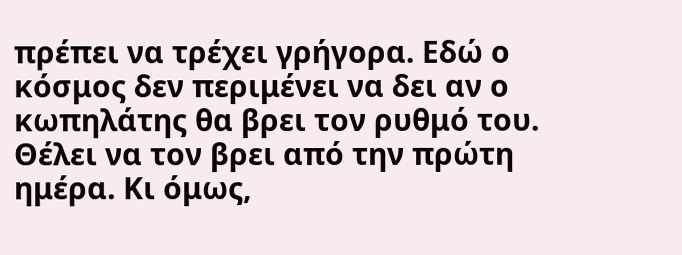πρέπει να τρέχει γρήγορα. Εδώ ο κόσμος δεν περιμένει να δει αν ο κωπηλάτης θα βρει τον ρυθμό του. Θέλει να τον βρει από την πρώτη ημέρα. Κι όμως,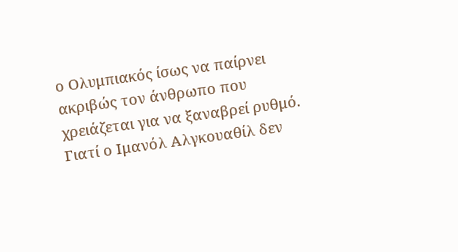ο Ολυμπιακός ίσως να παίρνει ακριβώς τον άνθρωπο που χρειάζεται για να ξαναβρεί ρυθμό. Γιατί ο Ιμανόλ Αλγκουαθίλ δεν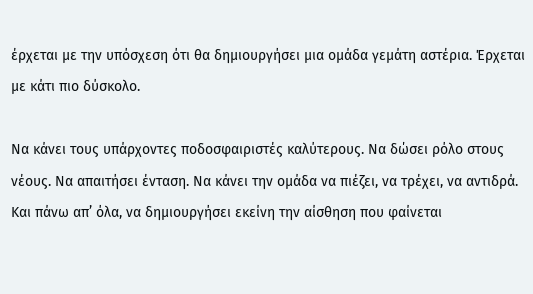έρχεται με την υπόσχεση ότι θα δημιουργήσει μια ομάδα γεμάτη αστέρια. Έρχεται με κάτι πιο δύσκολο.

Να κάνει τους υπάρχοντες ποδοσφαιριστές καλύτερους. Να δώσει ρόλο στους νέους. Να απαιτήσει ένταση. Να κάνει την ομάδα να πιέζει, να τρέχει, να αντιδρά. Και πάνω απ’ όλα, να δημιουργήσει εκείνη την αίσθηση που φαίνεται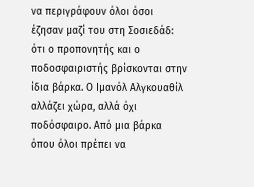να περιγράφουν όλοι όσοι έζησαν μαζί του στη Σοσιεδάδ: ότι ο προπονητής και ο ποδοσφαιριστής βρίσκονται στην ίδια βάρκα. Ο Ιμανόλ Αλγκουαθίλ αλλάζει χώρα, αλλά όχι ποδόσφαιρο. Από μια βάρκα όπου όλοι πρέπει να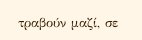τραβούν μαζί, σε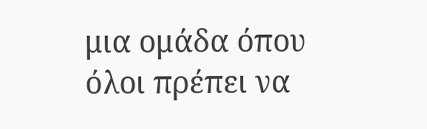μια ομάδα όπου όλοι πρέπει να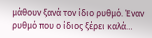μάθουν ξανά τον ίδιο ρυθμό. Έναν ρυθμό που ο ίδιος ξέρει καλά…